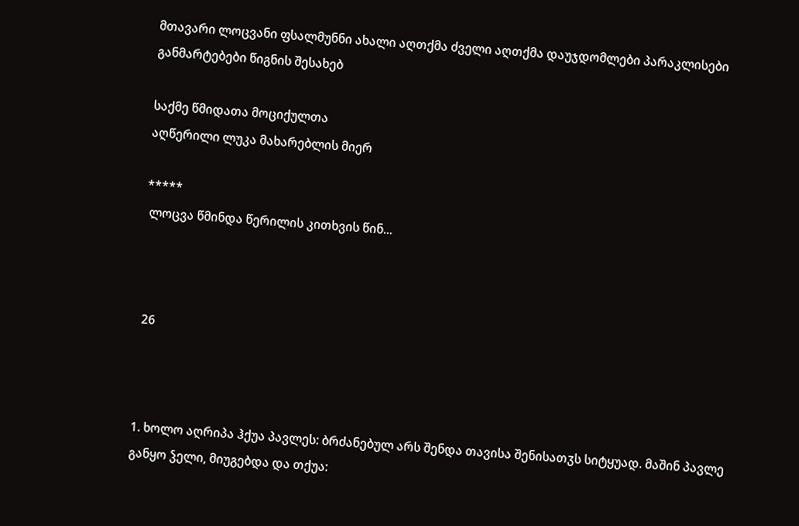მთავარი ლოცვანი ფსალმუნნი ახალი აღთქმა ძველი აღთქმა დაუჯდომლები პარაკლისები განმარტებები წიგნის შესახებ

საქმე წმიდათა მოციქულთა
აღწერილი ლუკა მახარებლის მიერ

*****
 ლოცვა წმინდა წერილის კითხვის წინ...



 26



1. ხოლო აღრიპა ჰქუა პავლეს: ბრძანებულ არს შენდა თავისა შენისათჳს სიტყუად. მაშინ პავლე განყო ჴელი, მიუგებდა და თქუა: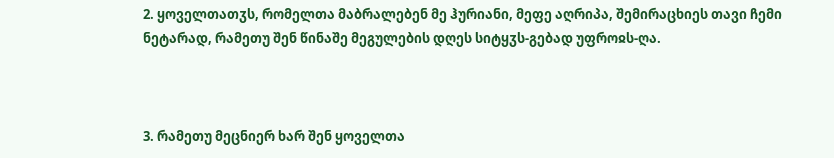2. ყოველთათჳს, რომელთა მაბრალებენ მე ჰურიანი, მეფე აღრიპა, შემირაცხიეს თავი ჩემი ნეტარად, რამეთუ შენ წინაშე მეგულების დღეს სიტყჳს-გებად უფროჲს-ღა.



3. რამეთუ მეცნიერ ხარ შენ ყოველთა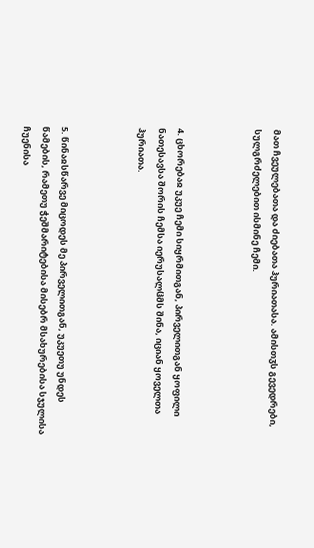მათ ჩვეულებათა და ძიებათა ჰურიათასა. ამისთჳს გევედრები, სულგრძელებით ისმინე ჩემი.



4. ცხორებაჲ უკუე ჩემი სიყრმითგან, პირველითგან ყოფილი ნათესავსა შორის ჩემსა იერუსალჱმს შინა, იციან ყოველთა ჰურიათა.



5. წინაჲსწარვე მიცოდეს მე პირველითგან, უკუეთუ უნდეს წამების, რამეთუ ჭეშმარიტებისა მისებრ მსახურებისა სჯულისა ჩუენისა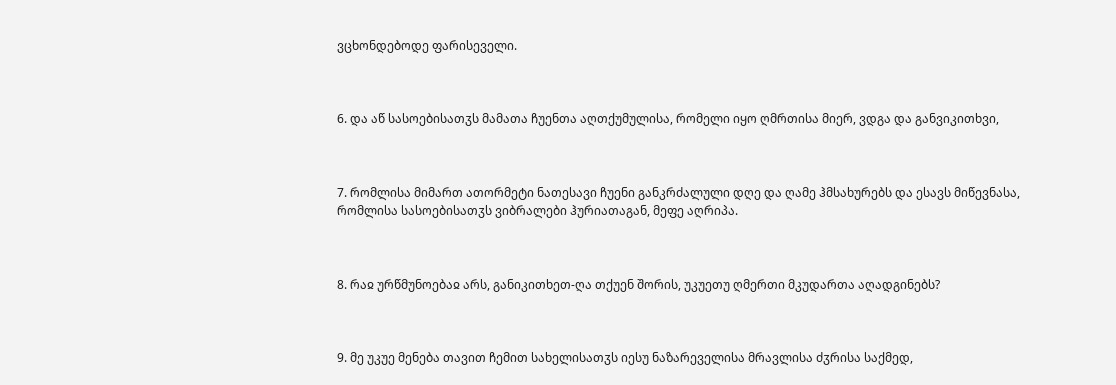ვცხონდებოდე ფარისეველი.



6. და აწ სასოებისათჳს მამათა ჩუენთა აღთქუმულისა, რომელი იყო ღმრთისა მიერ, ვდგა და განვიკითხვი,



7. რომლისა მიმართ ათორმეტი ნათესავი ჩუენი განკრძალული დღე და ღამე ჰმსახურებს და ესავს მიწევნასა, რომლისა სასოებისათჳს ვიბრალები ჰურიათაგან, მეფე აღრიპა.



8. რაჲ ურწმუნოებაჲ არს, განიკითხეთ-ღა თქუენ შორის, უკუეთუ ღმერთი მკუდართა აღადგინებს?



9. მე უკუე მენება თავით ჩემით სახელისათჳს იესუ ნაზარეველისა მრავლისა ძჳრისა საქმედ,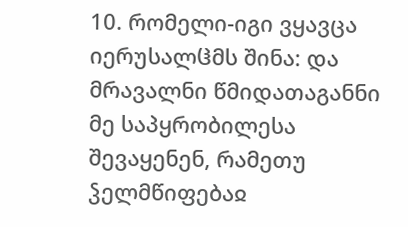10. რომელი-იგი ვყავცა იერუსალჱმს შინა: და მრავალნი წმიდათაგანნი მე საპყრობილესა შევაყენენ, რამეთუ ჴელმწიფებაჲ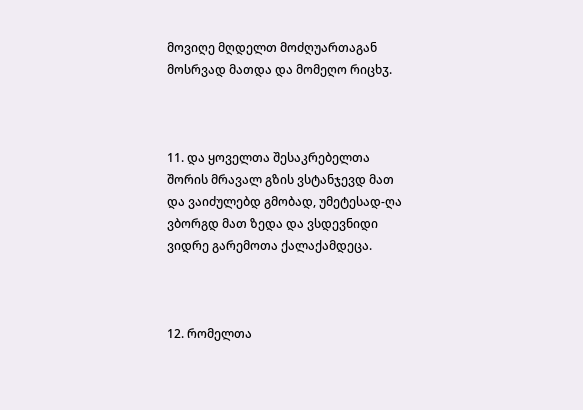მოვიღე მღდელთ მოძღუართაგან მოსრვად მათდა და მომეღო რიცხჳ.



11. და ყოველთა შესაკრებელთა შორის მრავალ გზის ვსტანჯევდ მათ და ვაიძულებდ გმობად, უმეტესად-ღა ვბორგდ მათ ზედა და ვსდევნიდი ვიდრე გარემოთა ქალაქამდეცა.



12. რომელთა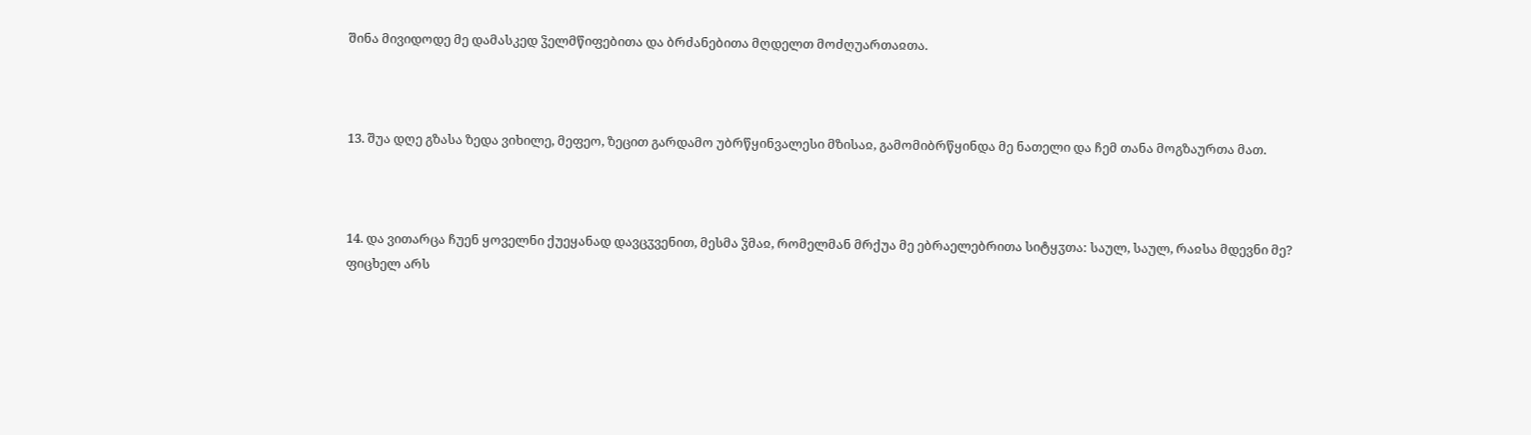შინა მივიდოდე მე დამასკედ ჴელმწიფებითა და ბრძანებითა მღდელთ მოძღუართაჲთა.



13. შუა დღე გზასა ზედა ვიხილე, მეფეო, ზეცით გარდამო უბრწყინვალესი მზისაჲ, გამომიბრწყინდა მე ნათელი და ჩემ თანა მოგზაურთა მათ.



14. და ვითარცა ჩუენ ყოველნი ქუეყანად დავცჳვენით, მესმა ჴმაჲ, რომელმან მრქუა მე ებრაელებრითა სიტყჳთა: საულ, საულ, რაჲსა მდევნი მე? ფიცხელ არს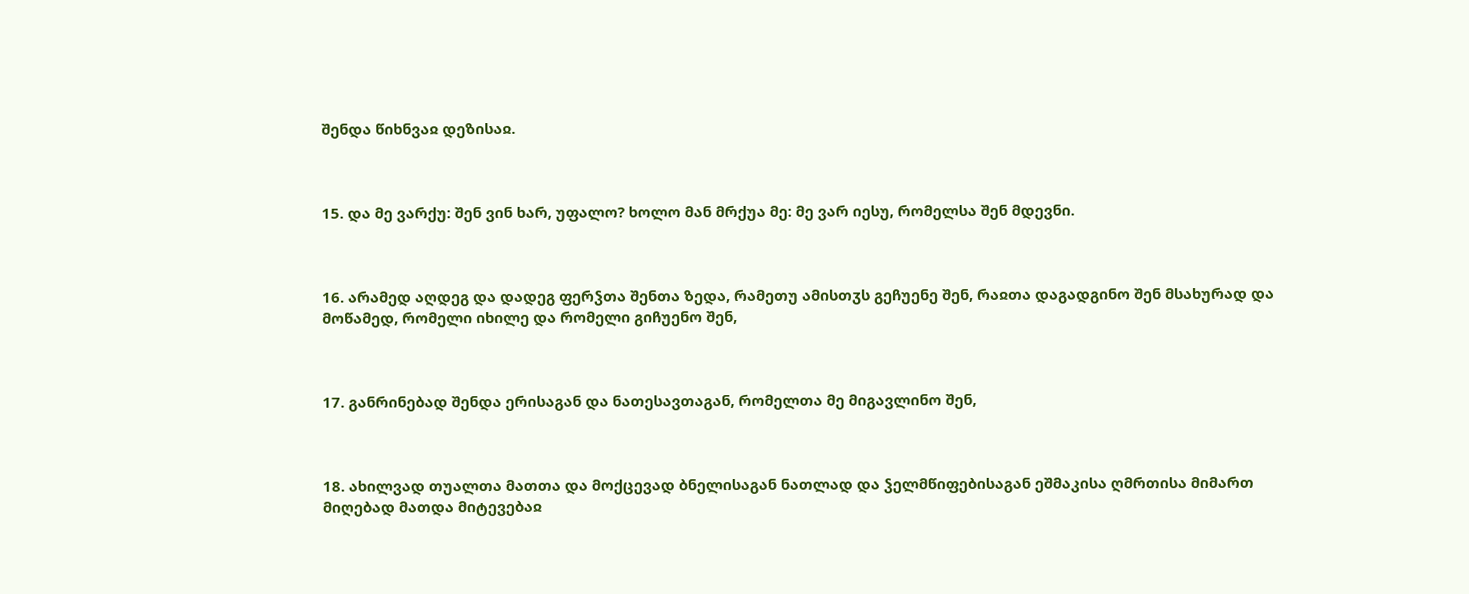შენდა წიხნვაჲ დეზისაჲ.



15. და მე ვარქუ: შენ ვინ ხარ, უფალო? ხოლო მან მრქუა მე: მე ვარ იესუ, რომელსა შენ მდევნი.



16. არამედ აღდეგ და დადეგ ფერჴთა შენთა ზედა, რამეთუ ამისთჳს გეჩუენე შენ, რაჲთა დაგადგინო შენ მსახურად და მოწამედ, რომელი იხილე და რომელი გიჩუენო შენ,



17. განრინებად შენდა ერისაგან და ნათესავთაგან, რომელთა მე მიგავლინო შენ,



18. ახილვად თუალთა მათთა და მოქცევად ბნელისაგან ნათლად და ჴელმწიფებისაგან ეშმაკისა ღმრთისა მიმართ მიღებად მათდა მიტევებაჲ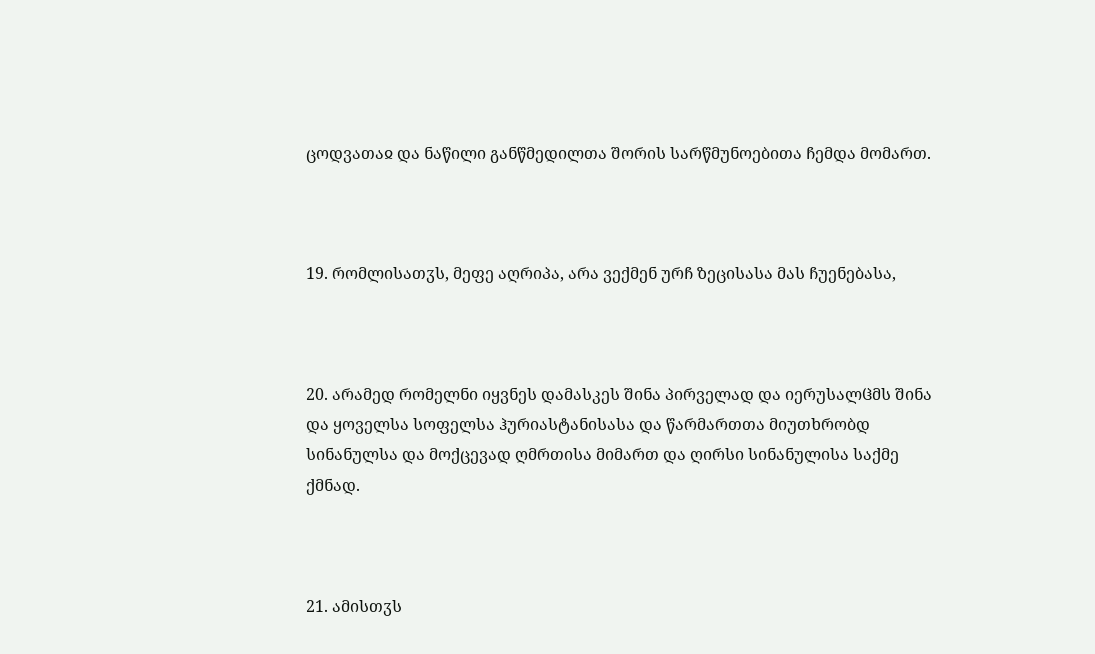ცოდვათაჲ და ნაწილი განწმედილთა შორის სარწმუნოებითა ჩემდა მომართ.



19. რომლისათჳს, მეფე აღრიპა, არა ვექმენ ურჩ ზეცისასა მას ჩუენებასა,



20. არამედ რომელნი იყვნეს დამასკეს შინა პირველად და იერუსალჱმს შინა და ყოველსა სოფელსა ჰურიასტანისასა და წარმართთა მიუთხრობდ სინანულსა და მოქცევად ღმრთისა მიმართ და ღირსი სინანულისა საქმე ქმნად.



21. ამისთჳს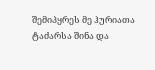შემიპყრეს მე ჰურიათა ტაძარსა შინა და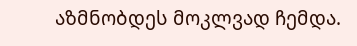აზმნობდეს მოკლვად ჩემდა.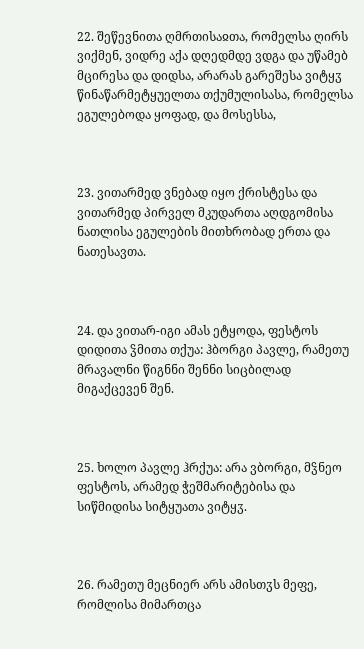22. შეწევნითა ღმრთისაჲთა, რომელსა ღირს ვიქმენ, ვიდრე აქა დღედმდე ვდგა და უწამებ მცირესა და დიდსა, არარას გარეშესა ვიტყჳ წინაწარმეტყუელთა თქუმულისასა, რომელსა ეგულებოდა ყოფად, და მოსესსა,



23. ვითარმედ ვნებად იყო ქრისტესა და ვითარმედ პირველ მკუდართა აღდგომისა ნათლისა ეგულების მითხრობად ერთა და ნათესავთა.



24. და ვითარ-იგი ამას ეტყოდა, ფესტოს დიდითა ჴმითა თქუა: ჰბორგი პავლე, რამეთუ მრავალნი წიგნნი შენნი სიცბილად მიგაქცევენ შენ.



25. ხოლო პავლე ჰრქუა: არა ვბორგი, მჴნეო ფესტოს, არამედ ჭეშმარიტებისა და სიწმიდისა სიტყუათა ვიტყჳ.



26. რამეთუ მეცნიერ არს ამისთჳს მეფე, რომლისა მიმართცა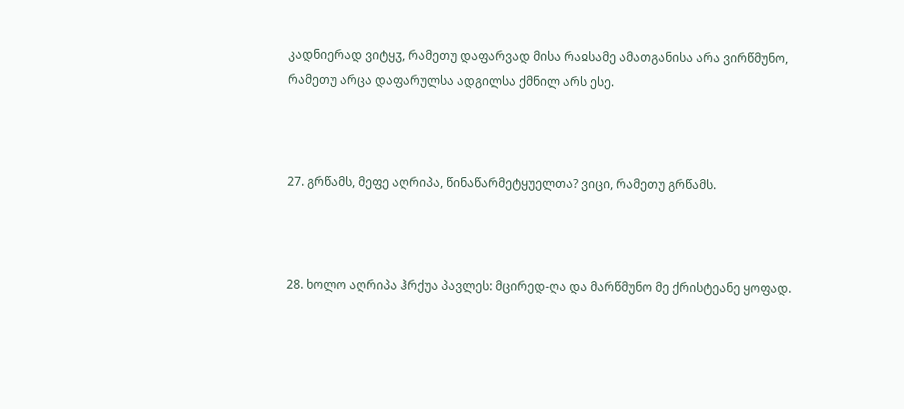კადნიერად ვიტყჳ, რამეთუ დაფარვად მისა რაჲსამე ამათგანისა არა ვირწმუნო, რამეთუ არცა დაფარულსა ადგილსა ქმნილ არს ესე.



27. გრწამს, მეფე აღრიპა, წინაწარმეტყუელთა? ვიცი, რამეთუ გრწამს.



28. ხოლო აღრიპა ჰრქუა პავლეს: მცირედ-ღა და მარწმუნო მე ქრისტეანე ყოფად.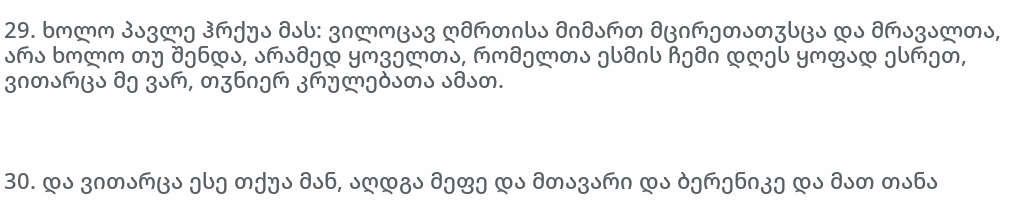29. ხოლო პავლე ჰრქუა მას: ვილოცავ ღმრთისა მიმართ მცირეთათჳსცა და მრავალთა, არა ხოლო თუ შენდა, არამედ ყოველთა, რომელთა ესმის ჩემი დღეს ყოფად ესრეთ, ვითარცა მე ვარ, თჳნიერ კრულებათა ამათ.



30. და ვითარცა ესე თქუა მან, აღდგა მეფე და მთავარი და ბერენიკე და მათ თანა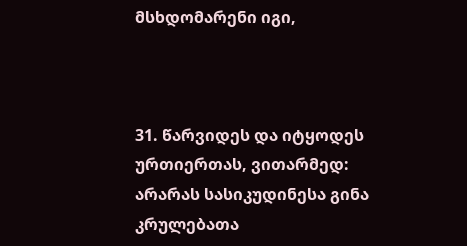მსხდომარენი იგი,



31. წარვიდეს და იტყოდეს ურთიერთას, ვითარმედ: არარას სასიკუდინესა გინა კრულებათა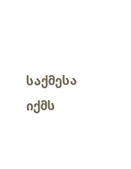საქმესა იქმს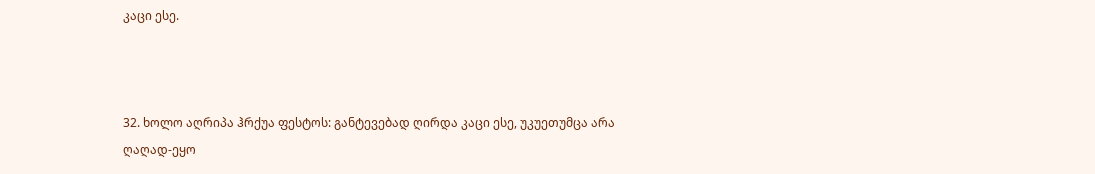კაცი ესე.



32. ხოლო აღრიპა ჰრქუა ფესტოს: განტევებად ღირდა კაცი ესე, უკუეთუმცა არა ღაღად-ეყო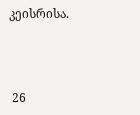კეისრისა.



 26